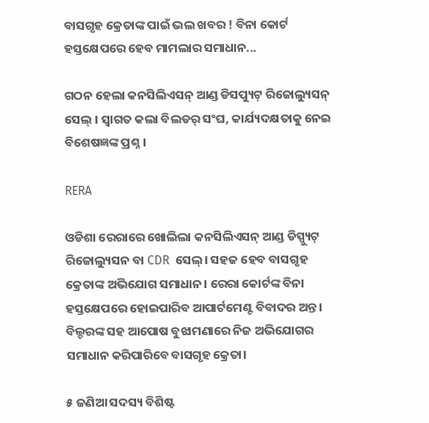ବାସଗୃହ କ୍ରେତାଙ୍କ ପାଇଁ ଭଲ ଖବର ! ବିନା କୋର୍ଟ ହସ୍ତକ୍ଷେପରେ ହେବ ମାମଲାର ସମାଧାନ...

ଗଠନ ହେଲା କନସିଲିଏସନ୍ ଆଣ୍ଡ ଡିସପ୍ୟୁଟ୍ ରିଜୋଲ୍ୟୁସନ୍ ସେଲ୍ । ସ୍ୱାଗତ କଲା ବିଲଡର୍ ସଂଘ, କାର୍ଯ୍ୟଦକ୍ଷତାକୁ ନେଇ ବିଶେଷଜ୍ଞଙ୍କ ପ୍ରଶ୍ନ ।

RERA

ଓଡିଶା ରେରାରେ ଖୋଲିଲା କନସିଲିଏସନ୍ ଆଣ୍ଡ ଡିସ୍ପ୍ୟୁଟ୍ ରିଜୋଲ୍ୟୁସନ ବା CDR  ସେଲ୍। ସହଜ ହେବ ବାସଗୃହ କ୍ରେତାଙ୍କ ଅଭିଯୋଗ ସମାଧାନ। ରେରା କୋର୍ଟଙ୍କ ବିନା ହସ୍ତକ୍ଷେପରେ ହୋଇପାରିବ ଆପାର୍ଟମେଣ୍ଟ ବିବାଦର ଅନ୍ତ। ବିଲ୍ଡରଙ୍କ ସହ ଆପୋଷ ବୁଝାମଣାରେ ନିଜ ଅଭିଯୋଗର ସମାଧାନ କରିପାରିବେ ବାସଗୃହ କ୍ରେତା।

୫ ଜଣିଆ ସଦସ୍ୟ ବିଶିଷ୍ଟ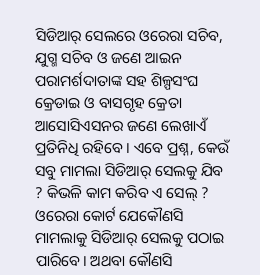ସିଡିଆର୍ ସେଲରେ ଓରେରା ସଚିବ, ଯୁଗ୍ମ ସଚିବ ଓ ଜଣେ ଆଇନ ପରାମର୍ଶଦାତାଙ୍କ ସହ ଶିଳ୍ପସଂଘ କ୍ରେଡାଇ ଓ ବାସଗୃହ କ୍ରେତା ଆସୋସିଏସନର ଜଣେ ଲେଖାଏଁ ପ୍ରତିନିଧି ରହିବେ। ଏବେ ପ୍ରଶ୍ନ, କେଉଁ ସବୁ ମାମଲା ସିଡିଆର୍ ସେଲକୁ ଯିବ ? କିଭଳି କାମ କରିବ ଏ ସେଲ୍ ? ଓରେରା କୋର୍ଟ ଯେକୌଣସି ମାମଲାକୁ ସିଡିଆର୍ ସେଲକୁ ପଠାଇ ପାରିବେ। ଅଥବା କୌଣସି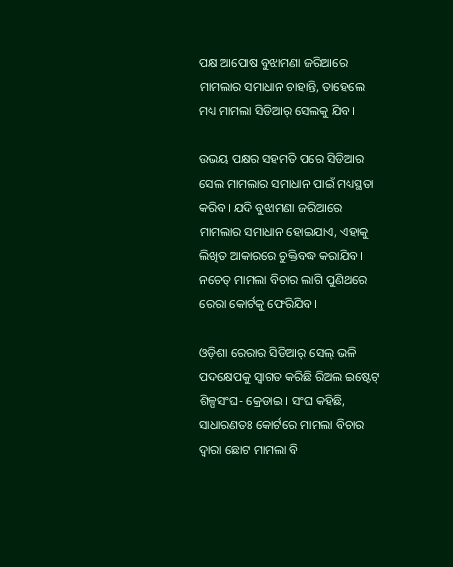ପକ୍ଷ ଆପୋଷ ବୁଝାମଣା ଜରିଆରେ ମାମଲାର ସମାଧାନ ଚାହାନ୍ତି, ତାହେଲେ ମଧ୍ୟ ମାମଲା ସିଡିଆର୍ ସେଲକୁ ଯିବ।

ଉଭୟ ପକ୍ଷର ସହମତି ପରେ ସିଡିଆର ସେଲ ମାମଲାର ସମାଧାନ ପାଇଁ ମଧ୍ୟସ୍ଥତା କରିବ। ଯଦି ବୁଝାମଣା ଜରିଆରେ ମାମଲାର ସମାଧାନ ହୋଇଯାଏ, ଏହାକୁ ଲିଖିତ ଆକାରରେ ଚୁକ୍ତିବଦ୍ଧ କରାଯିବ। ନଚେତ୍ ମାମଲା ବିଚାର ଲାଗି ପୁଣିଥରେ ରେରା କୋର୍ଟକୁ ଫେରିଯିବ।

ଓଡ଼ିଶା ରେରାର ସିଡିଆର୍ ସେଲ୍ ଭଳି ପଦକ୍ଷେପକୁ ସ୍ୱାଗତ କରିଛି ରିଅଲ ଇଷ୍ଟେଟ୍ ଶିଳ୍ପସଂଘ- କ୍ରେଡାଇ । ସଂଘ କହିଛି, ସାଧାରଣତଃ କୋର୍ଟରେ ମାମଲା ବିଚାର ଦ୍ୱାରା ଛୋଟ ମାମଲା ବି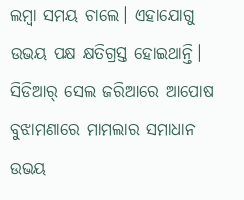ଲମ୍ବା ସମୟ ଚାଲେ। ଏହାଯୋଗୁ ଉଭୟ ପକ୍ଷ କ୍ଷତିଗ୍ରସ୍ତ ହୋଇଥାନ୍ତି। ସିଡିଆର୍ ସେଲ ଜରିଆରେ ଆପୋଷ ବୁଝାମଣାରେ ମାମଲାର ସମାଧାନ ଉଭୟ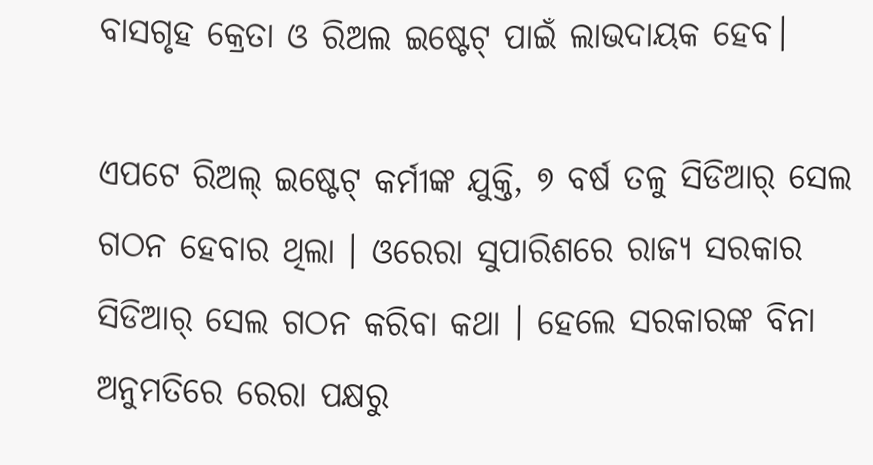ବାସଗୃହ କ୍ରେତା ଓ ରିଅଲ ଇଷ୍ଟେଟ୍ ପାଇଁ ଲାଭଦାୟକ ହେବ।

ଏପଟେ ରିଅଲ୍ ଇଷ୍ଟେଟ୍ କର୍ମୀଙ୍କ ଯୁକ୍ତି, ୭ ବର୍ଷ ତଳୁ ସିଡିଆର୍ ସେଲ ଗଠନ ହେବାର ଥିଲା । ଓରେରା ସୁପାରିଶରେ ରାଜ୍ୟ ସରକାର ସିଡିଆର୍ ସେଲ ଗଠନ କରିବା କଥା । ହେଲେ ସରକାରଙ୍କ ବିନା ଅନୁମତିରେ ରେରା ପକ୍ଷରୁ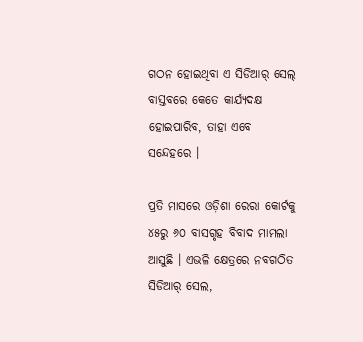ଗଠନ ହୋଇଥିବା ଏ ସିଡିଆର୍ ସେଲ୍ ବାସ୍ତବରେ କେତେ କାର୍ଯ୍ୟଦକ୍ଷ ହୋଇପାରିବ, ତାହା ଏବେ ସନ୍ଦେହରେ ।

ପ୍ରତି ମାସରେ ଓଡ଼ିଶା ରେରା କୋର୍ଟକୁ ୪୫ରୁ ୬୦ ବାସଗୃହ ବିବାଦ ମାମଲା ଆସୁଛି । ଏଭଳି କ୍ଷେତ୍ରରେ ନବଗଠିତ ସିଡିଆର୍ ସେଲ,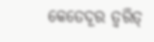କେତେଦୂର ତ୍ୱରିତ୍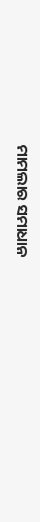ମାମଲାର ସମାଧାନ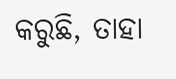କରୁଛି, ତାହା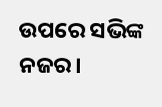ଉପରେ ସଭିଙ୍କ ନଜର।